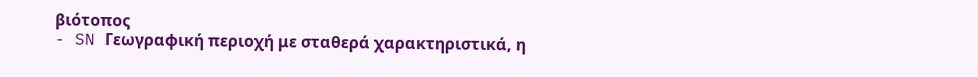βιότοπος
- SN Γεωγραφική περιοχή με σταθερά χαρακτηριστικά, η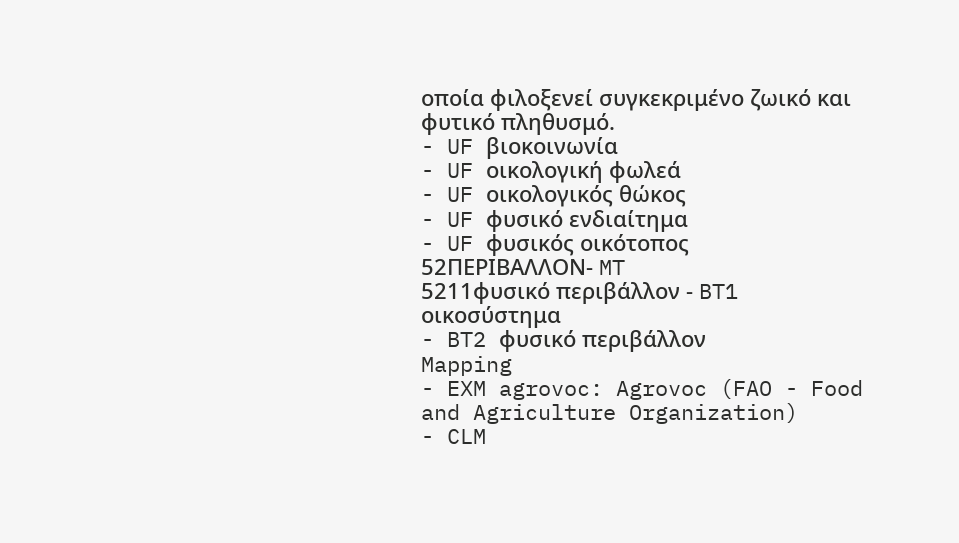οποία φιλοξενεί συγκεκριμένο ζωικό και φυτικό πληθυσμό.
- UF βιοκοινωνία
- UF οικολογική φωλεά
- UF οικολογικός θώκος
- UF φυσικό ενδιαίτημα
- UF φυσικός οικότοπος
52ΠΕΡΙΒΑΛΛΟΝ- MT
5211φυσικό περιβάλλον - BT1 οικοσύστημα
- BT2 φυσικό περιβάλλον
Mapping
- EXM agrovoc: Agrovoc (FAO - Food and Agriculture Organization)
- CLM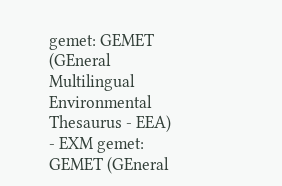gemet: GEMET (GEneral Multilingual Environmental Thesaurus - EEA)
- EXM gemet: GEMET (GEneral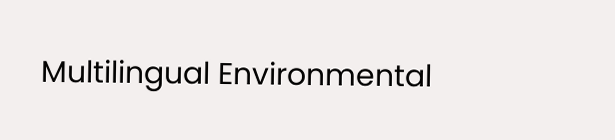Multilingual Environmental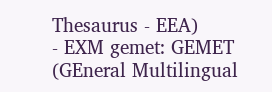Thesaurus - EEA)
- EXM gemet: GEMET (GEneral Multilingual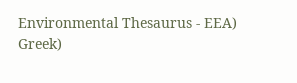Environmental Thesaurus - EEA)
Greek)